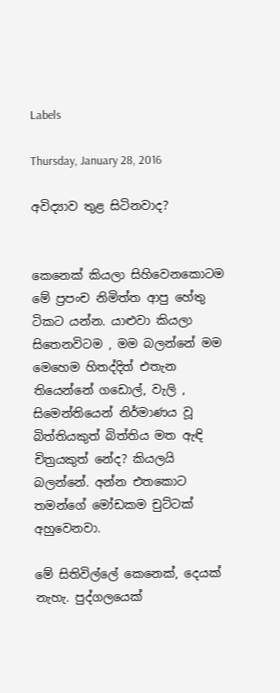Labels

Thursday, January 28, 2016

අවිද්‍යාව තුළ සිටිනවාද?


කෙනෙක් කියලා සිහිවෙනකොටම මේ ප්‍රපංච නිමිත්ත ආපු හේතු ටිකට යන්න. යාළුවා කියලා සිතෙනවිටම , මම බලන්නේ මම මෙහෙම හිතද්දිත් එතැන තියෙන්නේ ගඩොල්, වැලි , සිමෙන්තියෙන් නිර්මාණය වූ බිත්තියකුත් බිත්තිය මත ඇඳි චිත්‍රයකුත් නේද? කියලයි බලන්නේ. අන්න එතකොට තමන්ගේ මෝඩකම චුට්ටක් අහුවෙනවා.

මේ සිතිවිල්ලේ කෙනෙක්, දෙයක් නැහැ. පුද්ගලයෙක්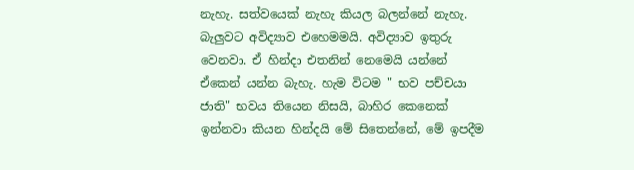නැහැ. සත්වයෙක් නැහැ කියල බලන්නේ නැහැ. බැලුවට අවිද්‍යාව එහෙමමයි. අවිද්‍යාව ඉතුරු වෙනවා. ඒ හින්දා එතනින් නෙමෙයි යන්නේ ඒකෙන් යන්න බැහැ. හැම විටම " භව පච්චයා ජාති" භවය තියෙන නිසයි, බාහිර කෙනෙක් ඉන්නවා කියන හින්දයි මේ සිතෙන්නේ, මේ ඉපදීම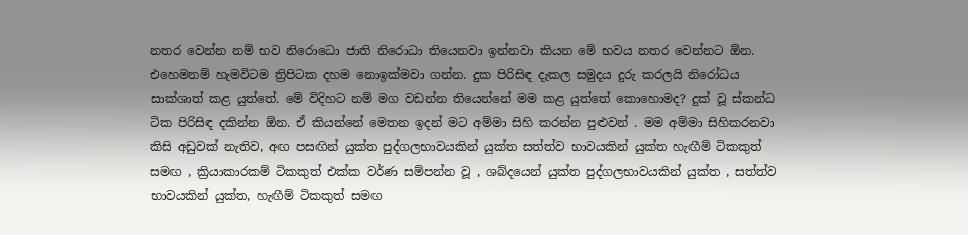නතර වෙන්න නම් භව නිරොධො ජාති නිරොධා තියෙනවා ඉන්නවා කියන මේ භවය නතර වෙන්නට ඕන. එහෙමනම් හැමවිටම ත්‍රිපිටක දහම නොඉක්මවා ගන්න. දුක පිරිසිඳ දැකල සමුදය දුරු කරලයි නිරෝධය සාක්ශාත් කළ යුත්තේ. මේ විදිහට නම් මග වඩන්න තියෙන්නේ මම කළ යුත්තේ කොහොමද? දුක් වූ ස්කන්ධ ටික පිරිසිඳ දකින්න ඕන. ඒ කියන්නේ මෙතන ඉදන් මට අම්මා සිහි කරන්න පුළුවන් . මම අම්මා සිහිකරනවා කිසි අඩුවක් නැතිව, අඟ පසඟින් යුක්ත පුද්ගලභාවයකින් යුක්ත සත්ත්ව භාවයකින් යුක්ත හැඟීම් ටිකකුත් සමඟ , ක්‍රියාකාරකම් ටිකකුත් එක්ක වර්ණ සම්පන්න වූ , ශබ්දයෙන් යුක්ත පුද්ගලභාවයකින් යුක්ත , සත්ත්ව භාවයකින් යුක්ත, හැඟීම් ටිකකුත් සමඟ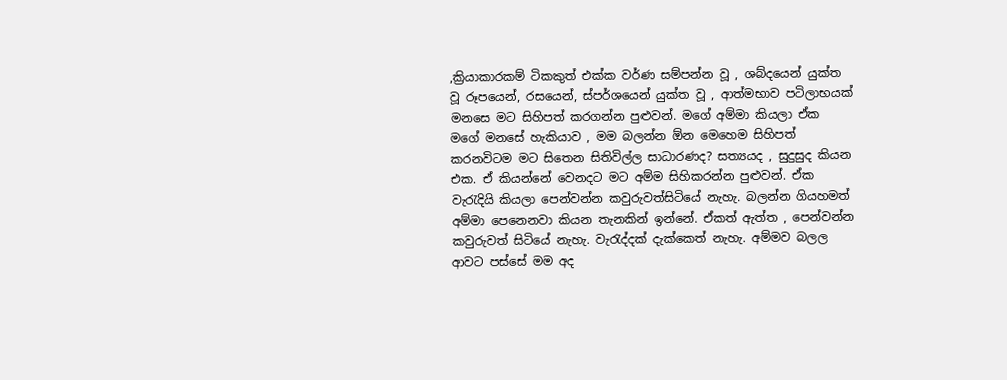,ක්‍රියාකාරකම් ටිකකුත් එක්ක වර්ණ සම්පන්න වූ , ශබ්දයෙන් යුක්ත වූ රූපයෙන්, රසයෙන්, ස්පර්ශයෙන් යුක්ත වූ , ආත්මභාව පටිලාභයක් මනසෙ මට සිහිපත් කරගන්න පුළුවන්. මගේ අම්මා කියලා ඒක මගේ මනසේ හැකියාව , මම බලන්න ඕන මෙහෙම සිහිපත් කරනවිටම මට සිතෙන සිතිවිල්ල සාධාරණද? සත්‍යයද , සුදුසුද කියන එක. ඒ කියන්නේ වෙනදට මට අම්ම සිහිකරන්න පුළුවන්. ඒක වැරැදියි කියලා පෙන්වන්න කවුරුවත්සිටියේ නැහැ. බලන්න ගියහමත් අම්මා පෙනෙනවා කියන තැනකින් ඉන්නේ. ඒකත් ඇත්ත , පෙන්වන්න කවුරුවත් සිටියේ නැහැ. වැරැද්දක් දැක්කෙත් නැහැ. අම්මව බලල ආවට පස්සේ මම අද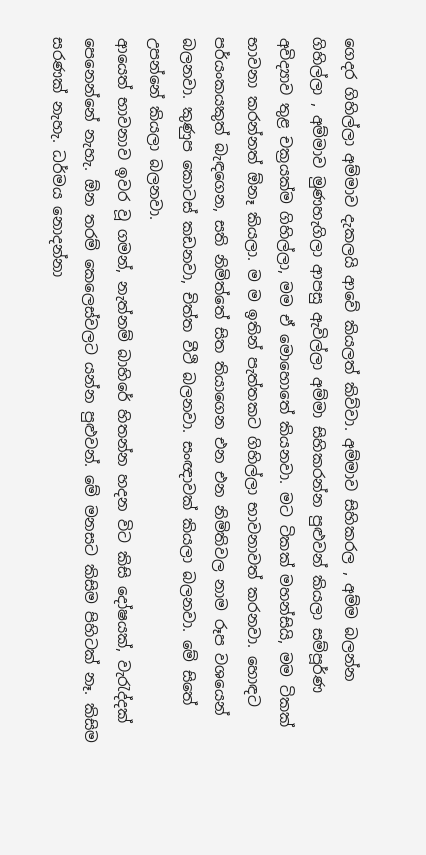ගෙදර ගිහිල්ලා අම්මාව දැකලයි ආවේ කියලත් කිව්වා. අම්මාව සිහිකරල , අම්ම බලන්න ගිහිල්ලා , අම්මාව මුණහැගිලා ආපසු ඇවිල්ලා අම්මා සිහිකරන්න පුළුවන් කියලා සම්පූර්ණ අවිද්‍යාව තුළ චක්‍රයක්ම ගිහිල්ලා, මම ඒ මොහොතේ කියනවා. මට ටිකක් මහන්සියි, මම ටිකක් භාවනා කරන්නත් ඕනෑ කියලා. ම ම ඉතින් පැත්තකට ගිහිල්ලා භාවනාවත් කරනවා. හොඳට පර්යංකයකුත් බැඳගෙන, සති නිමිත්තේ සිත තියාගෙන එන එන නිමිතිවල නාම රූප වශයෙන් බලනවා. කුණුප කොටස් කඩනවා, චිත්ත වීථි බලනවා. සංඥාවක් කියලා බලනවා. මේ සිතේ උපන්නේ කියලා බලනවා.
ආයෙත් භාවනාව ඉවර වූ ගමන්, නැත්නම් බාහිරේ හිතන්න හදන විට කිසි දෝෂයක්, වැරැද්දක් පෙනෙන්නේ නැහැ. ඕන තරම් කෙලෙස්වලට යන්න පුළුවන්. මේ මනසට කිසිම පිහිටක් නෑ. කිසිම සරණක් නැහැ. ධර්මය නොදන්නා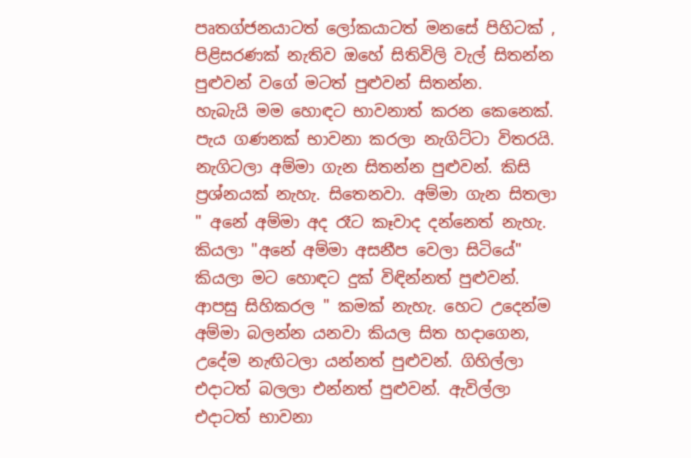පෘතග්ජනයාටත් ලෝකයාටත් මනසේ පිහිටක් , පිළිසරණක් නැතිව ඔහේ සිතිවිලි වැල් සිතන්න පුළුවන් වගේ මටත් පුළුවන් සිතන්න.
හැබැයි මම හොඳට භාවනාත් කරන කෙනෙක්. පැය ගණනක් භාවනා කරලා නැගිට්ටා විතරයි. නැගිටලා අම්මා ගැන සිතන්න පුළුවන්. කිසි ප්‍රශ්නයක් නැහැ. සිතෙනවා. අම්මා ගැන සිතලා " අනේ අම්මා අද රෑට කෑවාද දන්නෙත් නැහැ. කියලා "අනේ අම්මා අසනීප වෙලා සිටියේ" කියලා මට හොඳට දුක් විඳින්නත් පුළුවන්. ආපසු සිහිකරල " කමක් නැහැ. හෙට උදෙන්ම අම්මා බලන්න යනවා කියල සිත හදාගෙන, උදේම නැඟිටලා යන්නත් පුළුවන්. ගිහිල්ලා එදාටත් බලලා එන්නත් පුළුවන්. ඇවිල්ලා එදාටත් භාවනා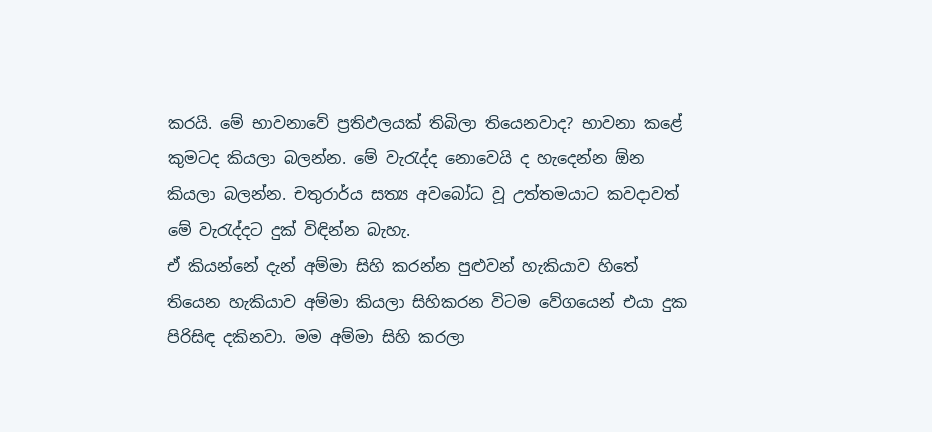කරයි. මේ භාවනාවේ ප්‍රතිඵලයක් තිබිලා තියෙනවාද? භාවනා කළේ කුමටද කියලා බලන්න. මේ වැරැද්ද නොවෙයි ද හැදෙන්න ඕන කියලා බලන්න. චතුරාර්ය සත්‍ය අවබෝධ වූ උත්තමයාට කවදාවත් මේ වැරැද්දට දුක් විඳින්න බැහැ.
ඒ කියන්නේ දැන් අම්මා සිහි කරන්න පුළුවන් හැකියාව හිතේ තියෙන හැකියාව අම්මා කියලා සිහිකරන විටම වේගයෙන් එයා දුක පිරිසිඳ දකිනවා. මම අම්මා සිහි කරලා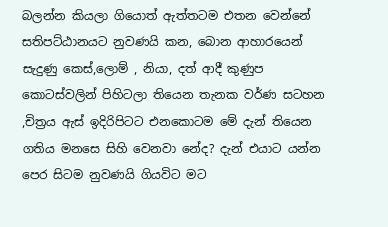බලන්න කියලා ගියොත් ඇත්තටම එතන වෙන්නේ සතිපට්ඨානයට නුවණයි කන, බොන ආහාරයෙන් සැදුණු කෙස්,ලොම් , නියා, දත් ආදී කුණුප කොටස්වලින් පිහිටලා තියෙන තැනක වර්ණ සටහන ,චිත්‍රය ඇස් ඉදිරිපිටට එනකොටම මේ දැන් තියෙන ගතිය මනසෙ සිහි වෙනවා නේද? දැන් එයාට යන්න පෙර සිටම නුවණයි ගියවිට මට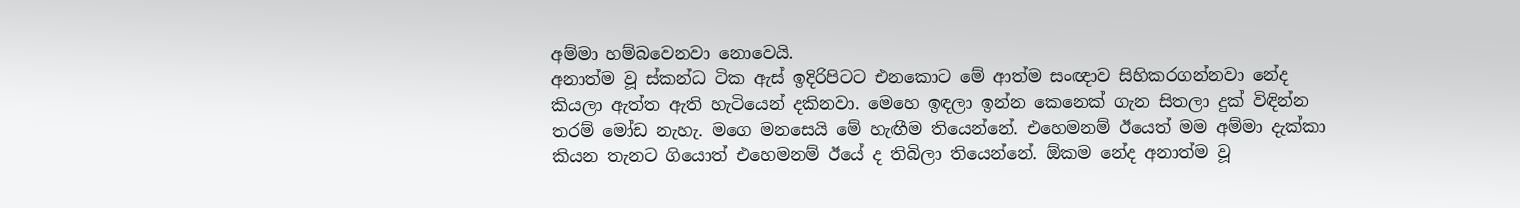අම්මා හම්බවෙනවා නොවෙයි.
අනාත්ම වූ ස්කන්ධ ටික ඇස් ඉදිරිපිටට එනකොට මේ ආත්ම සංඥාව සිහිකරගන්නවා නේද කියලා ඇත්ත ඇති හැටියෙන් දකිනවා. මෙහෙ ඉඳලා ඉන්න කෙනෙක් ගැන සිතලා දුක් විඳින්න තරම් මෝඩ නැහැ. මගෙ මනසෙයි මේ හැඟීම තියෙන්නේ. එහෙමනම් ඊයෙත් මම අම්මා දැක්කා කියන තැනට ගියොත් එහෙමනම් ඊයේ ද තිබිලා තියෙන්නේ. ඕකම නේද අනාත්ම වූ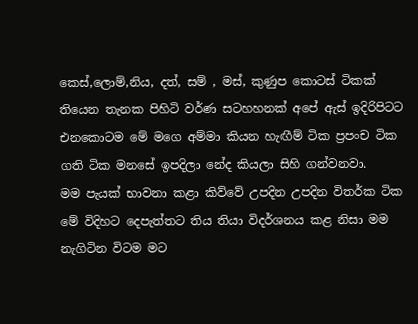කෙස්,ලොම්,නිය, දත්, සම් , මස්, කුණුප කොටස් ටිකක් තියෙන තැනක පිහිටි වර්ණ සටහහනක් අපේ ඇස් ඉදිරිපිටට එනකොටම මේ මගෙ අම්මා කියන හැඟීම් ටික ප්‍රපංච ටික ගති ටික මනසේ ඉපදිලා නේද කියලා සිහි ගන්වනවා.
මම පැයක් භාවනා කළා කිව්වේ උපදින උපදින විතර්ක ටික මේ විදිහට දෙපැත්තට තිය තියා විදර්ශනය කළ නිසා මම නැගිටින විටම මට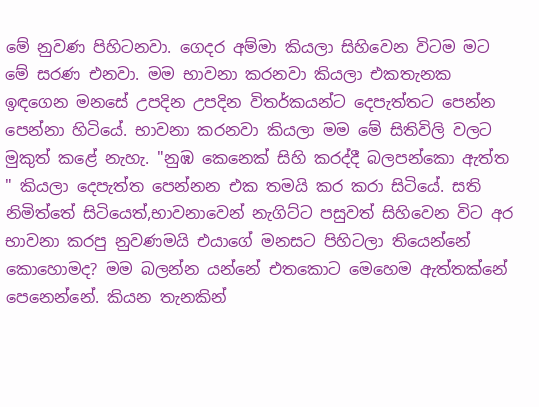මේ නුවණ පිහිටනවා. ගෙදර අම්මා කියලා සිහිවෙන විටම මට මේ සරණ එනවා. මම භාවනා කරනවා කියලා එකතැනක ඉඳගෙන මනසේ උපදින උපදින විතර්කයන්ට දෙපැත්තට පෙන්න පෙන්නා හිටියේ. භාවනා කරනවා කියලා මම මේ සිතිවිලි වලට මුකුත් කළේ නැහැ. "නුඹ කෙනෙක් සිහි කරද්දී බලපන්කො ඇත්ත " කියලා දෙපැත්ත පෙන්නන එක තමයි කර කරා සිටියේ. සති නිමිත්තේ සිටියෙත්,භාවනාවෙන් නැගිට්ට පසුවත් සිහිවෙන විට අර භාවනා කරපු නුවණමයි එයාගේ මනසට පිහිටලා තියෙන්නේ කොහොමද? මම බලන්න යන්නේ එතකොට මෙහෙම ඇත්තක්නේ පෙනෙන්නේ. කියන තැනකින්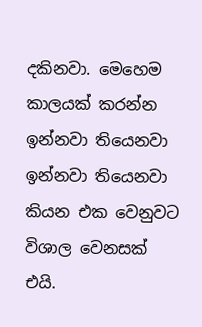දකිනවා. මෙහෙම කාලයක් කරන්න ඉන්නවා තියෙනවා ඉන්නවා තියෙනවා කියන එක වෙනුවට විශාල වෙනසක් එයි.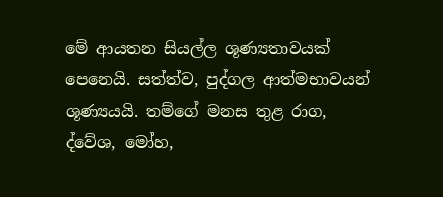මේ ආයතන සියල්ල ශූණ්‍යතාවයක් පෙනෙයි. සත්ත්ව, පුද්ගල ආත්මභාවයන් ශූණ්‍යයයි. තම්ගේ මනස තුළ රාග, ද්වේශ, මෝහ,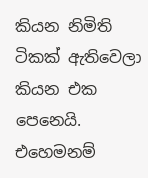කියන නිමිති ටිකක් ඇතිවෙලා කියන එක පෙනෙයි. එහෙමනම්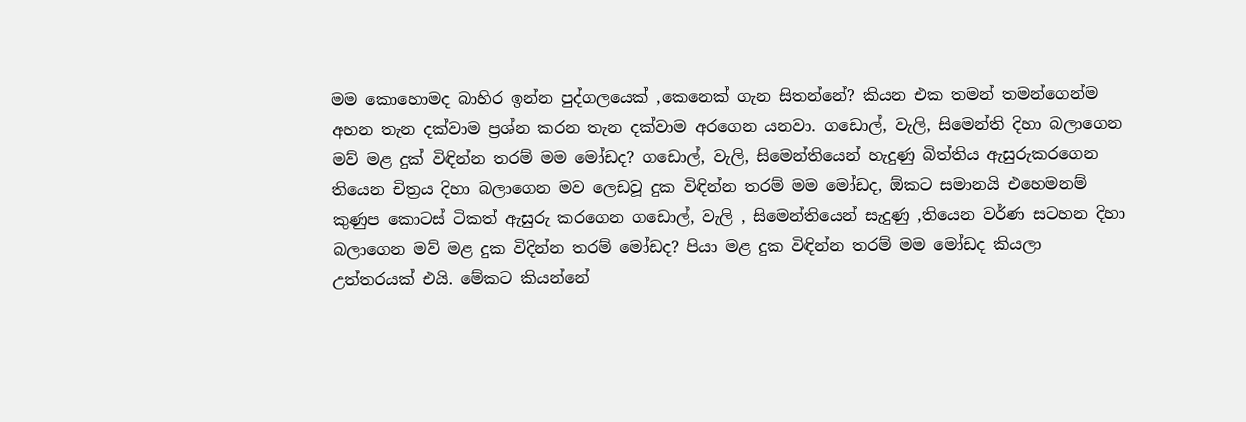මම කොහොමද බාහිර ඉන්න පුද්ගලයෙක් ,කෙනෙක් ගැන සිතන්නේ? කියන එක තමන් තමන්ගෙන්ම අහන තැන දක්වාම ප්‍රශ්න කරන තැන දක්වාම අරගෙන යනවා. ගඩොල්, වැලි, සිමෙන්ති දිහා බලාගෙන මව් මළ දුක් විඳින්න තරම් මම මෝඩද? ගඩොල්, වැලි, සිමෙන්තියෙන් හැදුණු බිත්තිය ඇසුරුකරගෙන තියෙන චිත්‍රය දිහා බලාගෙන මව ලෙඩවූ දුක විඳින්න තරම් මම මෝඩද, ඕකට සමානයි එහෙමනම් කුණුප කොටස් ටිකත් ඇසුරු කරගෙන ගඩොල්, වැලි , සිමෙන්තියෙන් සැදුණු ,තියෙන වර්ණ සටහන දිහා බලාගෙන මව් මළ දුක විදින්න තරම් මෝඩද? පියා මළ දුක විඳින්න තරම් මම මෝඩද කියලා උත්තරයක් එයි. මේකට කියන්නේ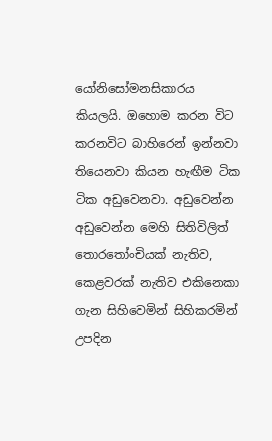යෝනිසෝමනසිකාරය කියලයි. ඔහොම කරන විට කරනවිට බාහිරෙන් ඉන්නවා තියෙනවා කියන හැඟීම ටික ටික අඩුවෙනවා. අඩුවෙන්න අඩුවෙන්න මෙහි සිතිවිලිත් තොරතෝංචියක් නැතිව, කෙළවරක් නැතිව එකිනෙකා ගැන සිහිවෙමින් සිහිකරමින් උපදින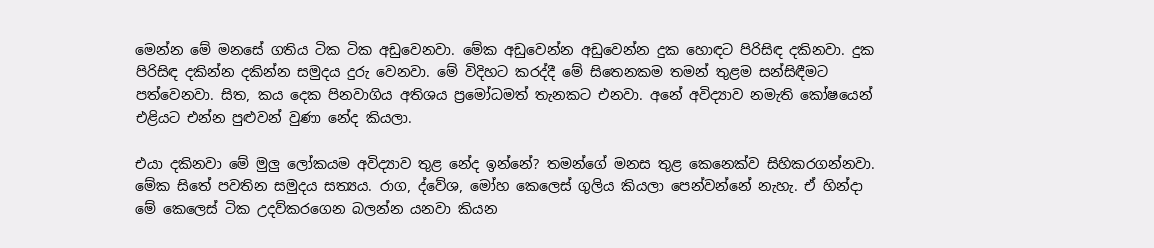මෙන්න මේ මනසේ ගතිය ටික ටික අඩුවෙනවා. මේක අඩුවෙන්න අඩුවෙන්න දුක හොඳට පිරිසිඳ දකිනවා. දුක පිරිසිඳ දකින්න දකින්න සමුදය දුරු වෙනවා. මේ විදිහට කරද්දී මේ සිතෙනකම තමන් තුළම සන්සිඳීමට පත්වෙනවා. සිත, කය දෙක පිනවාගිය අතිශය ප්‍රමෝධමත් තැනකට එනවා. අනේ අවිද්‍යාව නමැති කෝෂයෙන් එළියට එන්න පුළුවන් වුණා නේද කියලා.

එයා දකිනවා මේ මුලු ලෝකයම අවිද්‍යාව තුළ නේද ඉන්නේ? තමන්ගේ මනස තුළ කෙනෙක්ව සිහිකරගන්නවා. මේක සිතේ පවතින සමුදය සත්‍යය. රාග, ද්වේශ, මෝහ කෙලෙස් ගුලිය කියලා පෙන්වන්නේ නැහැ. ඒ හින්දා මේ කෙලෙස් ටික උදව්කරගෙන බලන්න යනවා කියන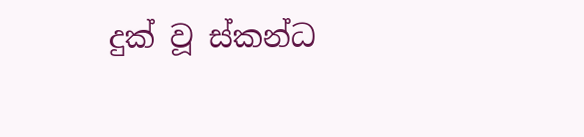දුක් වූ ස්කන්ධ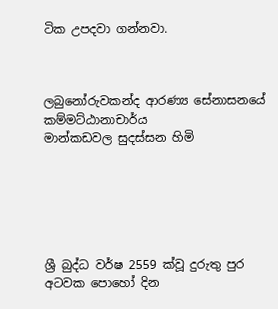ටික උපදවා ගන්නවා.



ලබුනෝරුවකන්ද ආරණ්‍ය සේනාසනයේ කම්මට්ඨානාචාර්ය
මාන්කඩවල සුදස්සන හිමි






ශ්‍රී බුද්ධ වර්ෂ 2559 ක්වූ දුරුතු පුර අටවක පොහෝ දින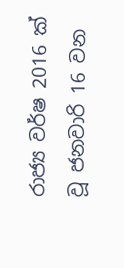රාජ්‍ය වර්ෂ 2016 ක් වූ ජනවාරි 16 වන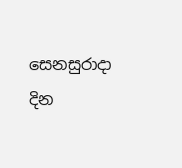සෙනසුරාදා දින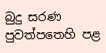බුදු සරණ පුවත්පතෙහි පළ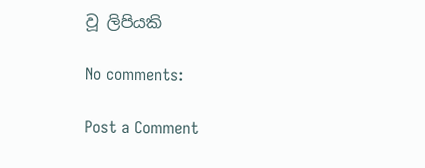වූ ලිපියකි

No comments:

Post a Comment